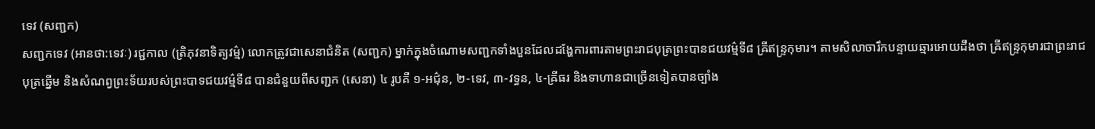ទេវ (សញ្ជក)
សញ្ជកទេវ (អានថា:ទេវៈ) រជ្ជកាល (ត្រិភុវនាទិត្យវម៌្ម) លោកត្រូវជាសេនាជំនិត (សញ្ជក) ម្នាក់ក្នុងចំណោមសញ្ជកទាំងបួនដែលដង្ហែការពារតាមព្រះរាជបុត្រព្រះបានជយវម៌្មទី៨ ឝ្រីឥន្ទ្រកុមារ។ តាមសិលាចារឹកបន្ទាយឆ្មារអោយដឹងថា ឝ្រីឥន្ទ្រកុមារជាព្រះរាជបុត្រឆ្នើម និងសំណព្វព្រះទ័យរបស់ព្រះបាទជយវម៌្មទី៨ បានជំនួយពីសញ្ជក (សេនា) ៤ រូបគឺ ១-អជ៌ុន, ២-ទេវ, ៣-វទ្ធន, ៤-ឝ្រីធរ និងទាហានជាច្រើនទៀតបានច្បាំង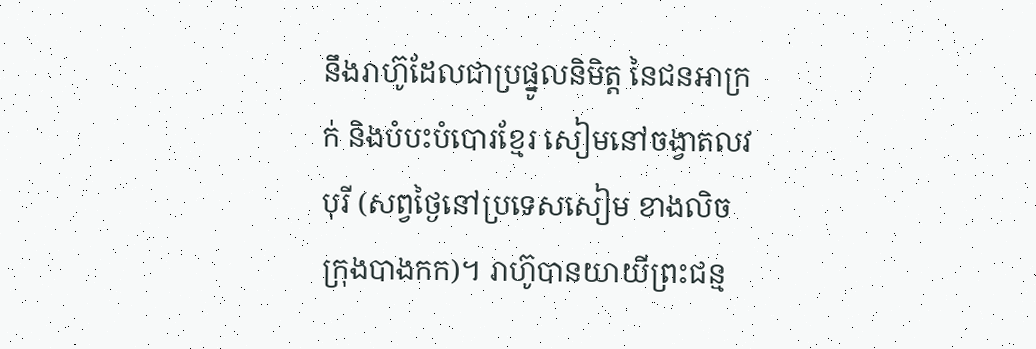នឹងរាហ៊ូដែលជាប្រផ្នូលនិមិត្ត នៃជនអាក្រក់ និងបំបះបំបោរខ្មែរ សៀមនៅចង្វាតលវបុរី (សព្វថ្ងៃនៅប្រទេសសៀម ខាងលិចក្រុងបាងកក)។ រាហ៊ូបានយាយីព្រះជន្ម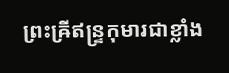ព្រះឝ្រីឥន្ទ្រកុមារជាខ្លាំង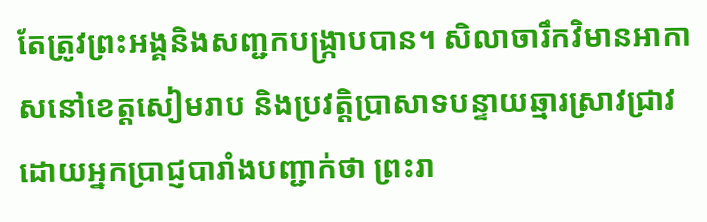តែត្រូវព្រះអង្គនិងសញ្ជកបង្ក្រាបបាន។ សិលាចារឹកវិមានអាកាសនៅខេត្តសៀមរាប និងប្រវត្តិប្រាសាទបន្ទាយឆ្មារស្រាវជ្រាវដោយអ្នកប្រាជ្ញបារាំងបញ្ជាក់ថា ព្រះរា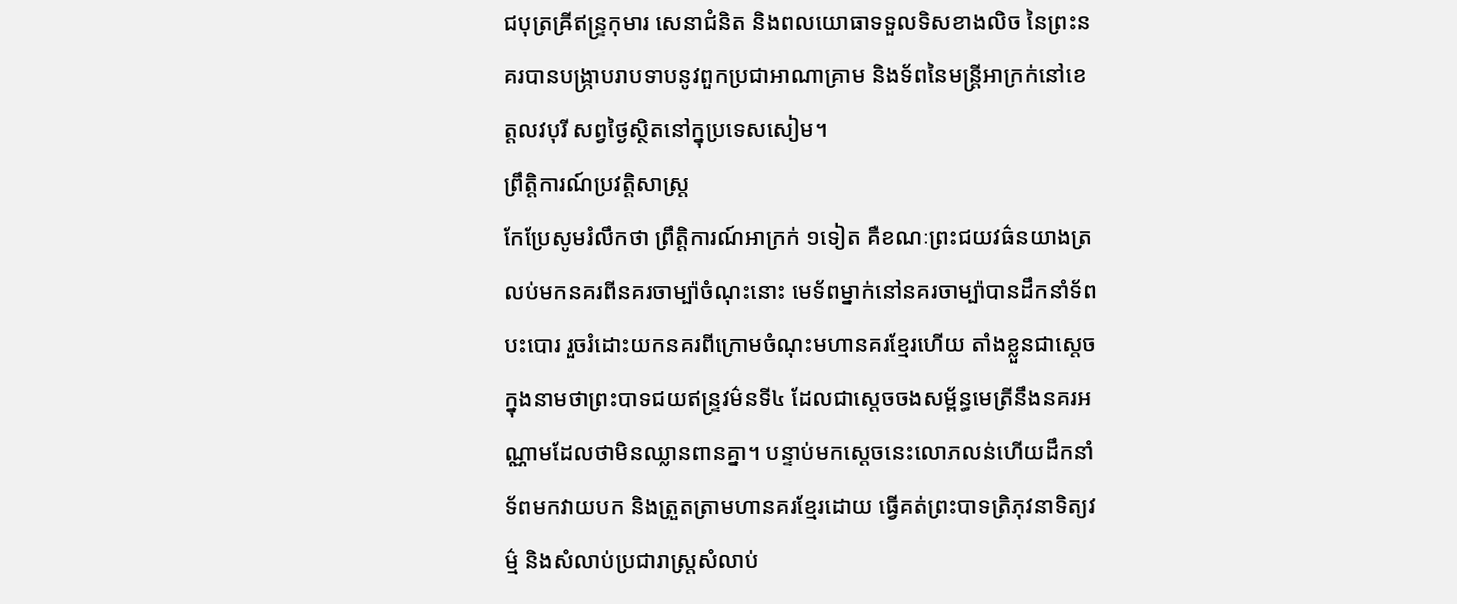ជបុត្រឝ្រីឥន្ទ្រកុមារ សេនាជំនិត និងពលយោធាទទួលទិសខាងលិច នៃព្រះនគរបានបង្ក្រាបរាបទាបនូវពួកប្រជាអាណាគ្រាម និងទ័ពនៃមន្ត្រីអាក្រក់នៅខេត្តលវបុរី សព្វថ្ងៃស្ថិតនៅក្នុប្រទេសសៀម។
ព្រឹត្តិការណ៍ប្រវត្តិសាស្ត្រ
កែប្រែសូមរំលឹកថា ព្រឹត្តិការណ៍អាក្រក់ ១ទៀត គឺខណៈព្រះជយវធ៌នយាងត្រលប់មកនគរពីនគរចាម្ប៉ាចំណុះនោះ មេទ័ពម្នាក់នៅនគរចាម្ប៉ាបានដឹកនាំទ័ពបះបោរ រួចរំដោះយកនគរពីក្រោមចំណុះមហានគរខ្មែរហើយ តាំងខ្លួនជាស្តេចក្នុងនាមថាព្រះបាទជយឥន្ទ្រវម៌នទី៤ ដែលជាស្តេចចងសម្ព័ន្ធមេត្រីនឹងនគរអណ្ណាមដែលថាមិនឈ្លានពានគ្នា។ បន្ទាប់មកស្តេចនេះលោភលន់ហើយដឹកនាំទ័ពមកវាយបក និងត្រួតត្រាមហានគរខ្មែរដោយ ធ្វើគត់ព្រះបាទត្រិភុវនាទិត្យវម៌្ម និងសំលាប់ប្រជារាស្ត្រសំលាប់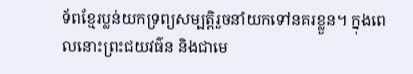ទ័ពខ្មែរប្លន់យកទ្រព្យសម្បត្តិរួចនាំយកទៅនគរខ្លួន។ ក្នុងពេលនោះព្រះជយវធ៌ន និងជាមេ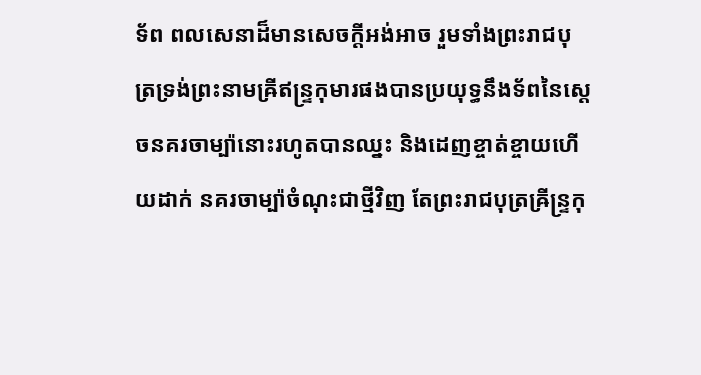ទ័ព ពលសេនាដ៏មានសេចក្តីអង់អាច រួមទាំងព្រះរាជបុត្រទ្រង់ព្រះនាមឝ្រីឥន្ទ្រកុមារផងបានប្រយុទ្ធនឹងទ័ពនៃស្តេចនគរចាម្ប៉ានោះរហូតបានឈ្នះ និងដេញខ្ចាត់ខ្ចាយហើយដាក់ នគរចាម្ប៉ាចំណុះជាថ្មីវិញ តែព្រះរាជបុត្រឝ្រីន្ទ្រកុ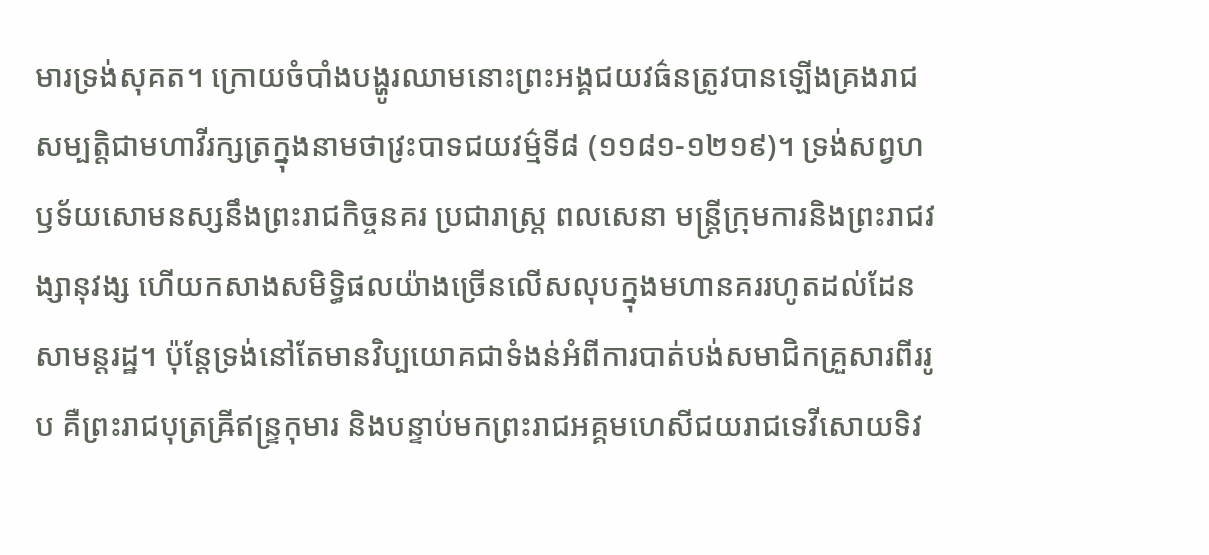មារទ្រង់សុគត។ ក្រោយចំបាំងបង្ហូរឈាមនោះព្រះអង្គជយវធ៌នត្រូវបានឡើងគ្រងរាជសម្បត្តិជាមហាវីរក្សត្រក្នុងនាមថាវ្រះបាទជយវម៌្មទី៨ (១១៨១-១២១៩)។ ទ្រង់សព្វហឫទ័យសោមនស្សនឹងព្រះរាជកិច្ចនគរ ប្រជារាស្ត្រ ពលសេនា មន្ត្រីក្រុមការនិងព្រះរាជវង្សានុវង្ស ហើយកសាងសមិទ្ធិផលយ៉ាងច្រើនលើសលុបក្នុងមហានគររហូតដល់ដែនសាមន្តរដ្ឋ។ ប៉ុន្តែទ្រង់នៅតែមានវិប្បយោគជាទំងន់អំពីការបាត់បង់សមាជិកគ្រួសារពីររូប គឺព្រះរាជបុត្រឝ្រីឥន្ទ្រកុមារ និងបន្ទាប់មកព្រះរាជអគ្គមហេសីជយរាជទេវីសោយទិវ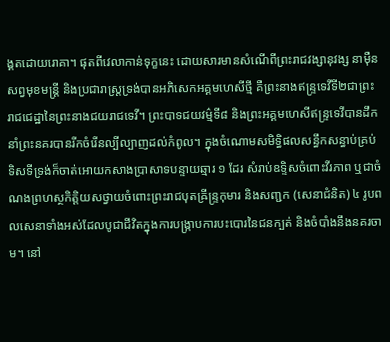ង្គតដោយរោគា។ ផុតពីវេលាកាន់ទុក្ខនេះ ដោយសារមានសំណើពីព្រះរាជវង្សានុវង្ស នាម៉ឺនសព្វមុខមន្ត្រី និងប្រជារាស្ត្រទ្រង់បានអភិសេកអគ្គមហេសីថ្មី គឺព្រះនាងឥន្ទ្រទេវីទី២ជាព្រះរាជជេដ្ឋានៃព្រះនាងជយរាជទេវី។ ព្រះបាទជយវម៌្មទី៨ និងព្រះអគ្គមហេសីឥន្ទ្រទេវីបានដឹកនាំព្រះនគរបានរីកចំរើនល្បីល្បាញដល់កំពូល។ ក្នុងចំណោមសមិទ្ធិផលសន្ធឹកសន្ធាប់គ្រប់ទិសទីទ្រង់ក៏ចាត់អោយកសាងប្រាសាទបន្ទាយឆ្មារ ១ ដែរ សំរាប់ឧទ្ទិសចំពោះវីរភាព ឬជាចំណងព្រហស្ថកិត្តិយសថ្វាយចំពោះព្រះរាជបុតឝ្រីន្ទ្រកុមារ និងសញ្ជក (សេនាជំនិត) ៤ រូបពលសេនាទាំងអស់ដែលបូជាជីវិតក្នុងការបង្ក្រាបការបះបោរនៃជនក្បត់ និងចំបាំងនឹងនគរចាម។ នៅ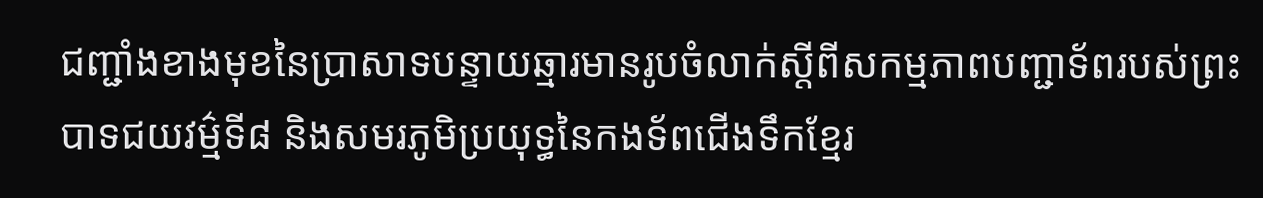ជញ្ជាំងខាងមុខនៃប្រាសាទបន្ទាយឆ្មារមានរូបចំលាក់ស្តីពីសកម្មភាពបញ្ជាទ័ពរបស់ព្រះបាទជយវម៌្មទី៨ និងសមរភូមិប្រយុទ្ធនៃកងទ័ពជើងទឹកខ្មែរ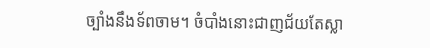ច្បាំងនឹងទ័ពចាម។ ចំបាំងនោះជាញជ័យតែស្លា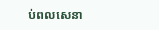ប់ពលសេនា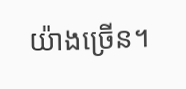យ៉ាងច្រើន។